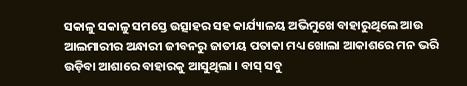ସକାଳୁ ସକାଳୁ ସମସ୍ତେ ଉତ୍ସାହର ସହ କାର୍ଯ୍ୟାଳୟ ଅଭିମୁଖେ ବାହାରୁଥିଲେ ଆଉ ଆଲମାରୀର ଅନ୍ଧାରୀ ଜୀବନରୁ ଜାତୀୟ ପତାକା ମଧ୍ୟ ଖୋଲା ଆକାଶରେ ମନ ଭରି ଉଡ଼ିବା ଆଶାରେ ବାହାରକୁ ଆସୁଥିଲା । ବାସ୍ ସବୁ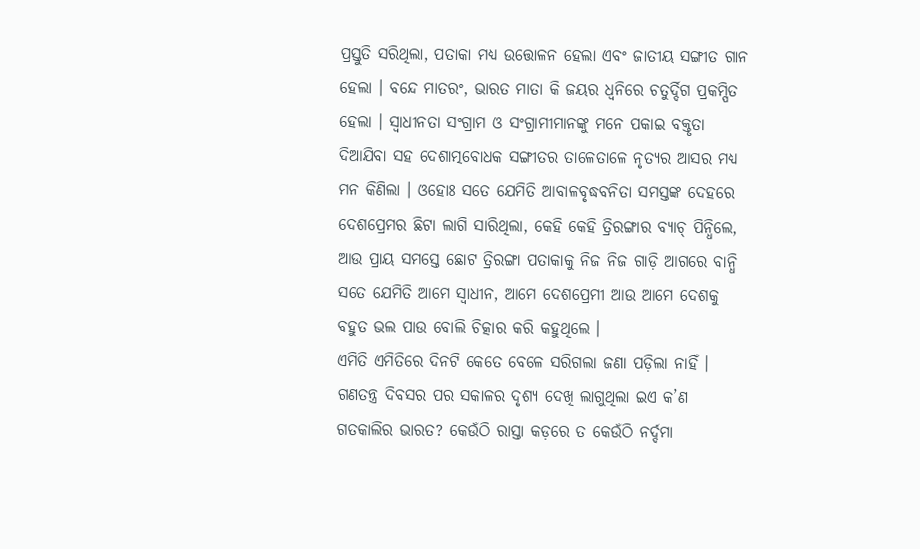ପ୍ରସ୍ତୁତି ସରିଥିଲା, ପତାକା ମଧ୍ୟ ଉତ୍ତୋଳନ ହେଲା ଏବଂ ଜାତୀୟ ସଙ୍ଗୀତ ଗାନ ହେଲା । ବନ୍ଦେ ମାତରଂ, ଭାରତ ମାତା କି ଜୟର ଧ୍ୱନିରେ ଚତୁର୍ଦ୍ଦିଗ ପ୍ରକମ୍ପିତ ହେଲା । ସ୍ଵାଧୀନତା ସଂଗ୍ରାମ ଓ ସଂଗ୍ରାମୀମାନଙ୍କୁ ମନେ ପକାଇ ବକ୍ତୃତା ଦିଆଯିବା ସହ ଦେଶାତ୍ମବୋଧକ ସଙ୍ଗୀତର ତାଳେତାଳେ ନୃତ୍ୟର ଆସର ମଧ୍ୟ ମନ କିଣିଲା । ଓହୋଃ ସତେ ଯେମିତି ଆବାଳବୃଦ୍ଧବନିତା ସମସ୍ତଙ୍କ ଦେହରେ ଦେଶପ୍ରେମର ଛିଟା ଲାଗି ସାରିଥିଲା, କେହି କେହି ତ୍ରିରଙ୍ଗାର ବ୍ୟାଚ୍ ପିନ୍ଧିଲେ, ଆଉ ପ୍ରାୟ ସମସ୍ତେ ଛୋଟ ତ୍ରିରଙ୍ଗା ପତାକାକୁ ନିଜ ନିଜ ଗାଡ଼ି ଆଗରେ ବାନ୍ଧି ସତେ ଯେମିତି ଆମେ ସ୍ଵାଧୀନ, ଆମେ ଦେଶପ୍ରେମୀ ଆଉ ଆମେ ଦେଶକୁ ବହୁତ ଭଲ ପାଉ ବୋଲି ଚିତ୍କାର କରି କହୁଥିଲେ ।
ଏମିତି ଏମିତିରେ ଦିନଟି କେତେ ବେଳେ ସରିଗଲା ଜଣା ପଡ଼ିଲା ନାହିଁ । ଗଣତନ୍ତ୍ର ଦିବସର ପର ସକାଳର ଦୃଶ୍ୟ ଦେଖି ଲାଗୁଥିଲା ଇଏ କ’ଣ ଗତକାଲିର ଭାରତ? କେଉଁଠି ରାସ୍ତା କଡ଼ରେ ତ କେଉଁଠି ନର୍ଦ୍ଦମା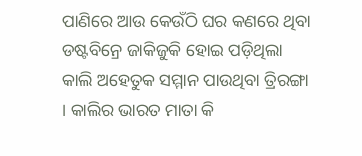ପାଣିରେ ଆଉ କେଉଁଠି ଘର କଣରେ ଥିବା ଡଷ୍ଟବିନ୍ରେ ଜାକିଜୁକି ହୋଇ ପଡ଼ିଥିଲା କାଲି ଅହେତୁକ ସମ୍ମାନ ପାଉଥିବା ତ୍ରିରଙ୍ଗା । କାଲିର ଭାରତ ମାତା କି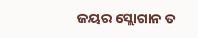ଜୟର ସ୍ଲୋଗାନ ତ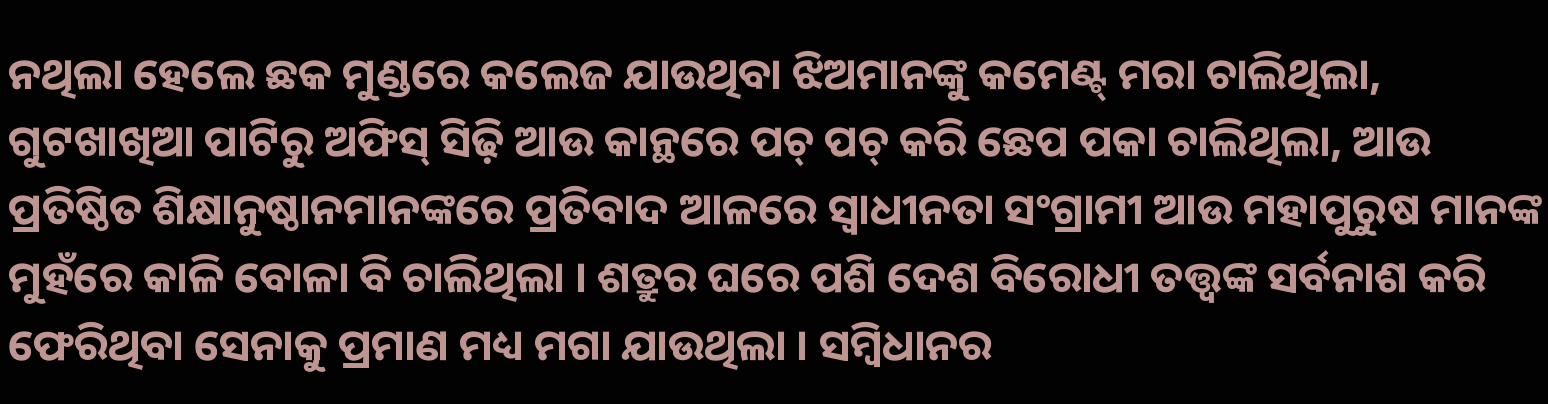ନଥିଲା ହେଲେ ଛକ ମୁଣ୍ଡରେ କଲେଜ ଯାଉଥିବା ଝିଅମାନଙ୍କୁ କମେଣ୍ଟ୍ ମରା ଚାଲିଥିଲା, ଗୁଟଖାଖିଆ ପାଟିରୁ ଅଫିସ୍ ସିଢ଼ି ଆଉ କାନ୍ଥରେ ପଚ୍ ପଚ୍ କରି ଛେପ ପକା ଚାଲିଥିଲା, ଆଉ ପ୍ରତିଷ୍ଠିତ ଶିକ୍ଷାନୁଷ୍ଠାନମାନଙ୍କରେ ପ୍ରତିବାଦ ଆଳରେ ସ୍ଵାଧୀନତା ସଂଗ୍ରାମୀ ଆଉ ମହାପୁରୁଷ ମାନଙ୍କ ମୁହଁରେ କାଳି ବୋଳା ବି ଚାଲିଥିଲା । ଶତ୍ରୁର ଘରେ ପଶି ଦେଶ ବିରୋଧୀ ତତ୍ତ୍ଵଙ୍କ ସର୍ବନାଶ କରି ଫେରିଥିବା ସେନାକୁ ପ୍ରମାଣ ମଧ୍ୟ ମଗା ଯାଉଥିଲା । ସମ୍ବିଧାନର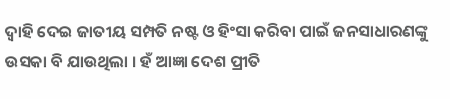ଦ୍ୱାହି ଦେଇ ଜାତୀୟ ସମ୍ପତି ନଷ୍ଟ ଓ ହିଂସା କରିବା ପାଇଁ ଜନସାଧାରଣଙ୍କୁ ଉସକା ବି ଯାଉଥିଲା । ହଁ ଆଜ୍ଞା ଦେଶ ପ୍ରୀତି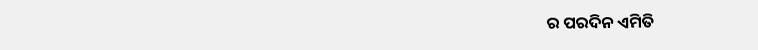ର ପରଦିନ ଏମିତି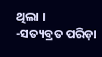ଥିଲା ।
-ସତ୍ୟବ୍ରତ ପରିଡ଼ା